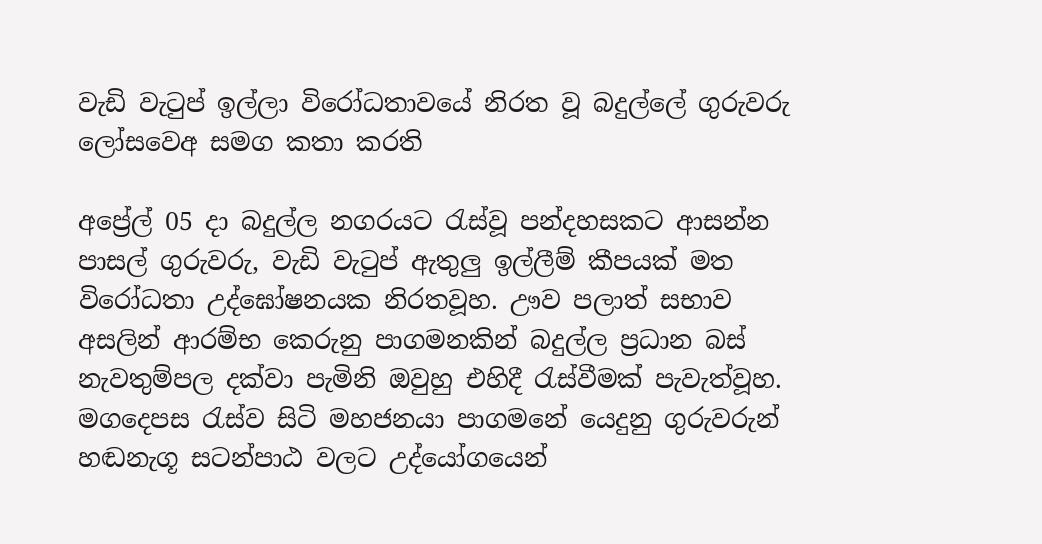වැඩි වැටුප් ඉල්ලා විරෝධතාවයේ නිරත වූ බදුල්ලේ ගුරුවරු ලෝසවෙඅ සමග කතා කරති

අප්‍රේල් 05 දා බදුල්ල නගරයට රැස්වූ පන්දහසකට ආසන්න පාසල් ගුරුවරු, වැඩි වැටුප් ඇතුලු ඉල්ලීම් කීපයක් මත විරෝධතා උද්ඝෝෂනයක නිරතවූහ. ඌව පලාත් සභාව අසලින් ආරම්භ කෙරුනු පාගමනකින් බදුල්ල ප්‍රධාන බස් නැවතුම්පල දක්වා පැමිනි ඔවුහු එහිදී රැස්වීමක් පැවැත්වූහ. මගදෙපස රැස්ව සිටි මහජනයා පාගමනේ යෙදුනු ගුරුවරුන් හඬනැගූ සටන්පාඨ වලට උද්යෝගයෙන්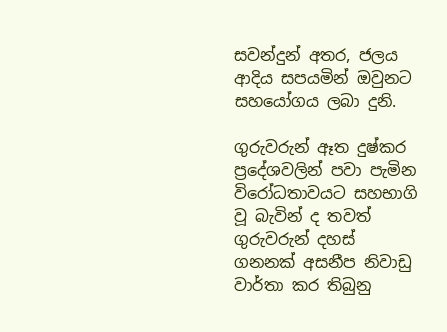සවන්දුන් අතර, ජලය ආදිය සපයමින් ඔවුනට සහයෝගය ලබා දුනි.

ගුරුවරුන් ඈත දුෂ්කර ප්‍රදේශවලින් පවා පැමින විරෝධතාවයට සහභාගි වූ බැවින් ද තවත් ගුරුවරුන් දහස් ගනනක් අසනීප නිවාඩු වාර්තා කර තිබුනු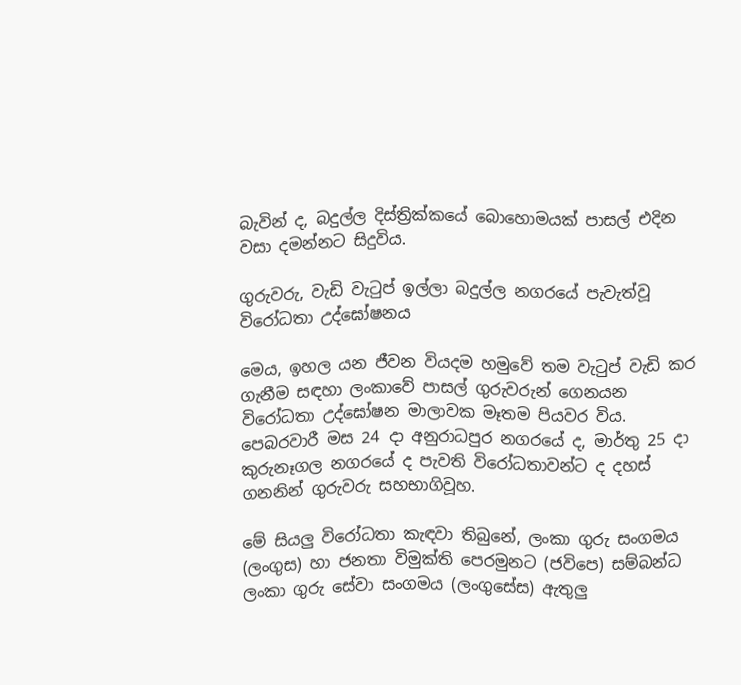බැවින් ද, බදුල්ල දිස්ත්‍රික්කයේ බොහොමයක් පාසල් එදින වසා දමන්නට සිදුවිය.

ගුරුවරු, වැඩි වැටුප් ඉල්ලා බදුල්ල නගරයේ පැවැත්වූ විරෝධතා උද්ඝෝෂනය

මෙය, ඉහල යන ජීවන වියදම හමුවේ තම වැටුප් වැඩි කර ගැනීම සඳහා ලංකාවේ පාසල් ගුරුවරුන් ගෙනයන විරෝධතා උද්ඝෝෂන මාලාවක මෑතම පියවර විය. පෙබරවාරී මස 24 දා අනුරාධපුර නගරයේ ද, මාර්තු 25 දා කුරුනෑගල නගරයේ ද පැවති විරෝධතාවන්ට ද දහස් ගනනින් ගුරුවරු සහභාගිවූහ.

මේ සියලු විරෝධතා කැඳවා තිබුනේ, ලංකා ගුරු සංගමය (ලංගුස) හා ජනතා විමුක්ති පෙරමුනට (ජවිපෙ) සම්බන්ධ ලංකා ගුරු සේවා සංගමය (ලංගුසේස) ඇතුලු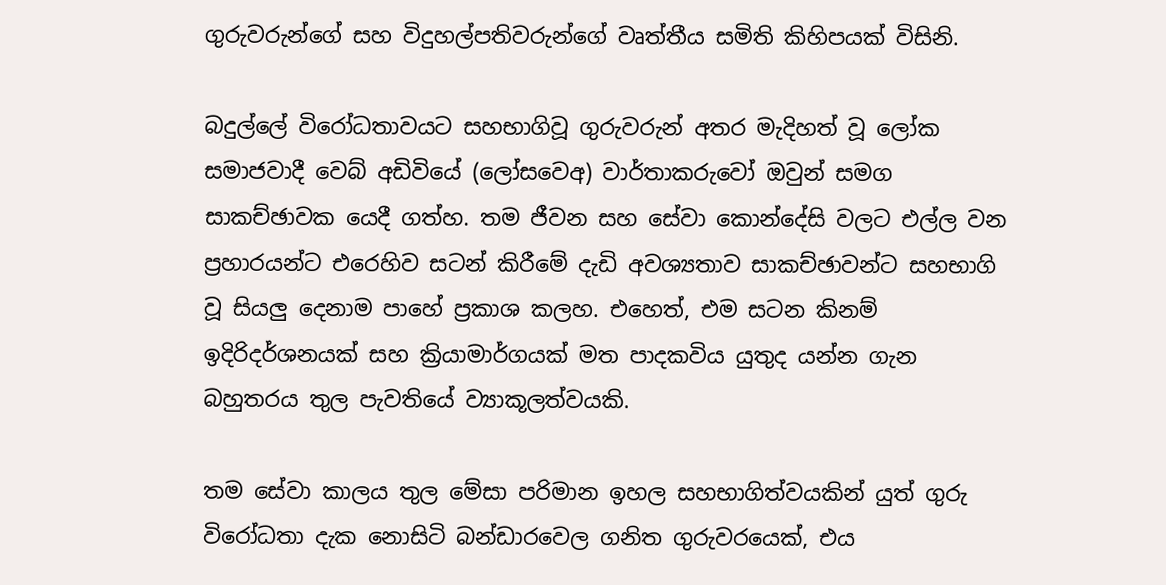ගුරුවරුන්ගේ සහ විදුහල්පතිවරුන්ගේ වෘත්තීය සමිති කිහිපයක් විසිනි.

බදුල්ලේ විරෝධතාවයට සහභාගිවූ ගුරුවරුන් අතර මැදිහත් වූ ලෝක සමාජවාදී වෙබ් අඩිවියේ (ලෝසවෙඅ) වාර්තාකරුවෝ ඔවුන් සමග සාකච්ඡාවක යෙදී ගත්හ. තම ජීවන සහ සේවා කොන්දේසි වලට එල්ල වන ප්‍රහාරයන්ට එරෙහිව සටන් කිරීමේ දැඩි අවශ්‍යතාව සාකච්ඡාවන්ට සහභාගි වූ සියලු දෙනාම පාහේ ප්‍රකාශ කලහ. එහෙත්, එම සටන කිනම් ඉදිරිදර්ශනයක් සහ ක්‍රියාමාර්ගයක් මත පාදකවිය යුතුද යන්න ගැන බහුතරය තුල පැවතියේ ව්‍යාකූලත්වයකි.

තම සේවා කාලය තුල මේසා පරිමාන ඉහල සහභාගිත්වයකින් යුත් ගුරු විරෝධතා දැක නොසිටි බන්ඩාරවෙල ගනිත ගුරුවරයෙක්, එය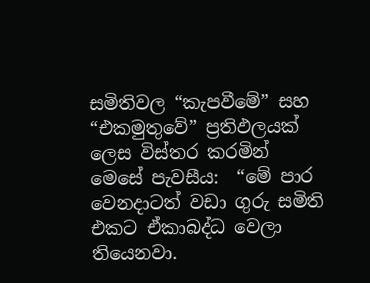සමිතිවල “කැපවීමේ” සහ “එකමුතුවේ” ප්‍රතිඵලයක් ලෙස විස්තර කරමින් මෙසේ පැවසීය:  “මේ පාර වෙනදාටත් වඩා ගුරු සමිති එකට ඒකාබද්ධ වෙලා තියෙනවා.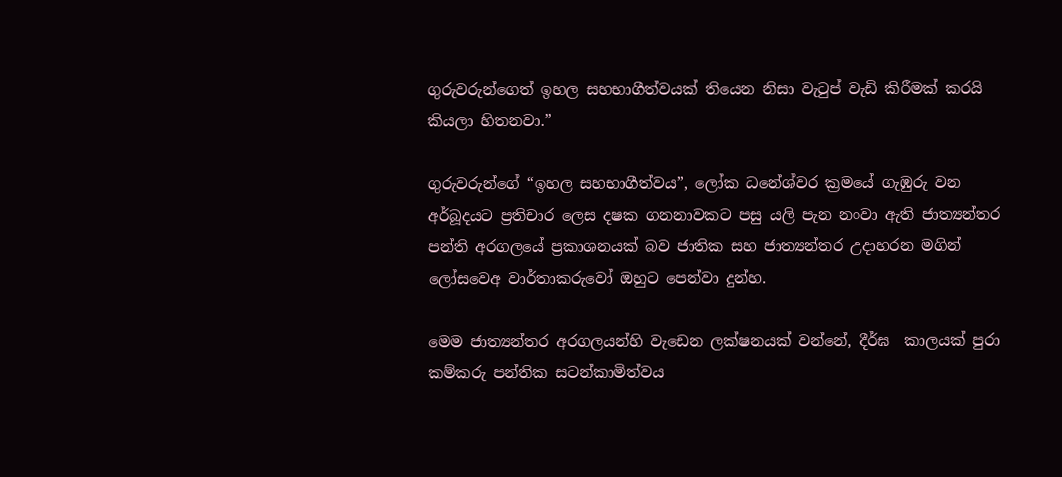ගුරුවරුන්ගෙත් ඉහල සහභාගීත්වයක් තියෙන නිසා වැටුප් වැඩි කිරීමක් කරයි කියලා හිතනවා.”

ගුරුවරුන්ගේ “ඉහල සහභාගීත්වය”, ලෝක ධනේශ්වර ක්‍රමයේ ගැඹුරු වන අර්බූදයට ප්‍රතිචාර ලෙස දෂක ගනනාවකට පසු යලි පැන නංවා ඇති ජාත්‍යන්තර පන්ති අරගලයේ ප්‍රකාශනයක් බව ජාතික සහ ජාත්‍යන්තර උදාහරන මගින් ලෝසවෙඅ වාර්තාකරුවෝ ඔහුට පෙන්වා දුන්හ.

මෙම ජාත්‍යන්තර අරගලයන්හි වැඩෙන ලක්ෂනයක් වන්නේ, දීර්ඝ  කාලයක් පුරා කම්කරු පන්තික සටන්කාමිත්වය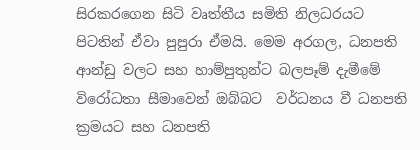සිරකරගෙන සිටි වෘත්තීය සමිති නිලධරයට පිටතින් ඒවා පුපුරා ඒමයි. මෙම අරගල, ධනපති ආන්ඩු වලට සහ හාම්පුතුන්ට බලපෑම් දැමීමේ විරෝධතා සීමාවෙන් ඔබ්බට  වර්ධනය වී ධනපති ක්‍රමයට සහ ධනපති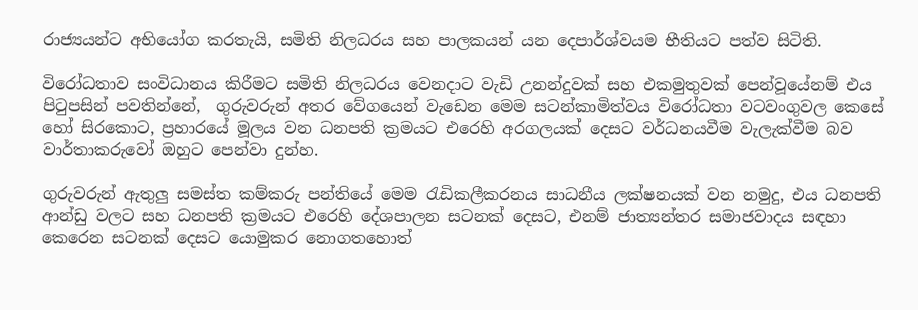රාජ්‍යයන්ට අභියෝග කරතැයි, සමිති නිලධරය සහ පාලකයන් යන දෙපාර්ශ්වයම භීතියට පත්ව සිටිති.

විරෝධතාව සංවිධානය කිරීමට සමිති නිලධරය වෙනදාට වැඩි උනන්දුවක් සහ එකමුතුවක් පෙන්වූයේනම් එය පිටුපසින් පවතින්නේ,  ගුරුවරුන් අතර වේගයෙන් වැඩෙන මෙම සටන්කාමිත්වය විරෝධතා වටවංගුවල කෙසේ හෝ සිරකොට, ප්‍රහාරයේ මූලය වන ධනපති ක්‍රමයට එරෙහි අරගලයක් දෙසට වර්ධනයවීම වැලැක්වීම බව වාර්තාකරුවෝ ඔහුට පෙන්වා දුන්හ.

ගුරුවරුන් ඇතුලු සමස්ත කම්කරු පන්තියේ මෙම රැඩිකලීකරනය සාධනීය ලක්ෂනයක් වන නමුදු, එය ධනපති ආන්ඩු වලට සහ ධනපති ක්‍රමයට එරෙහි දේශපාලන සටනක් දෙසට, එනම් ජාත්‍යන්තර සමාජවාදය සඳහා කෙරෙන සටනක් දෙසට යොමුකර නොගතහොත්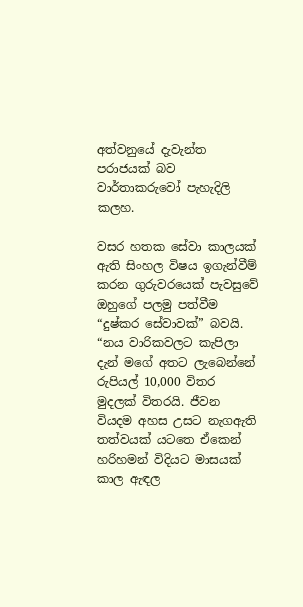අත්වනුයේ දැවැන්ත පරාජයක් බව වාර්තාකරුවෝ පැහැදිලි කලහ.

වසර හතක සේවා කාලයක් ඇති සිංහල විෂය ඉගැන්වීම් කරන ගුරුවරයෙක් පැවසුවේ ඔහුගේ පලමු පත්වීම “දුෂ්කර සේවාවක්” බවයි. “නය වාරිකවලට කැපිලා දැන් මගේ අතට ලැබෙන්නේ රුපියල් 10,000 විතර මුදලක් විතරයි. ජීවන වියදම අහස උසට නැගඇති තත්වයක් යටතෙ ඒකෙන් හරිහමන් විදියට මාසයක් කාල ඇඳල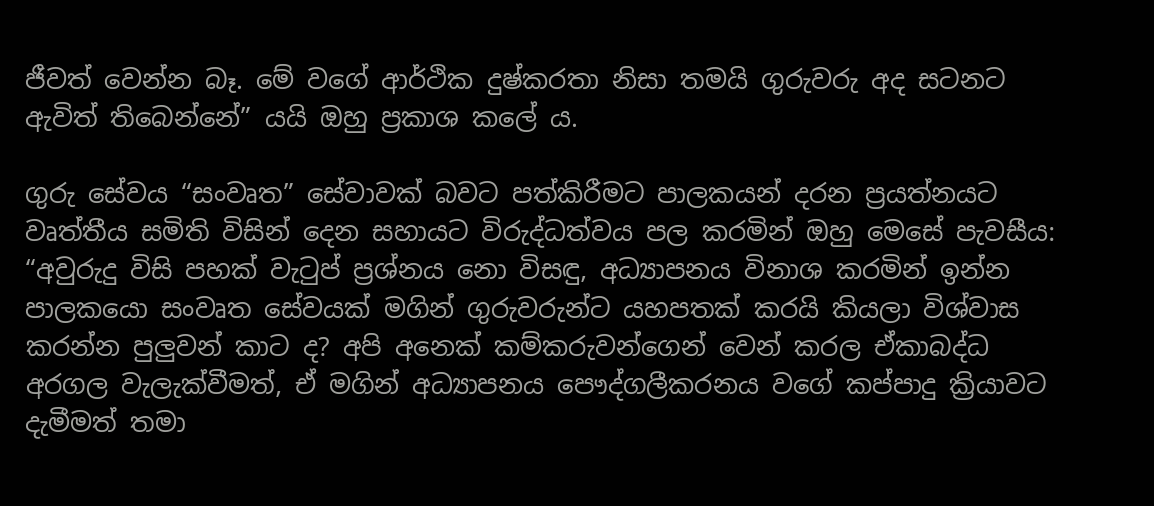ජීවත් වෙන්න බෑ. මේ වගේ ආර්ථික දුෂ්කරතා නිසා තමයි ගුරුවරු අද සටනට ඇවිත් තිබෙන්නේ” යයි ඔහු ප්‍රකාශ කලේ ය.

ගුරු සේවය “සංවෘත” සේවාවක් බවට පත්කිරීමට පාලකයන් දරන ප්‍රයත්නයට වෘත්තීය සමිති විසින් දෙන සහායට විරුද්ධත්වය පල කරමින් ඔහු මෙසේ පැවසීය: “අවුරුදු විසි පහක් වැටුප් ප්‍රශ්නය නො විසඳු, අධ්‍යාපනය විනාශ කරමින් ඉන්න පාලකයො සංවෘත සේවයක් මගින් ගුරුවරුන්ට යහපතක් කරයි කියලා විශ්වාස කරන්න පුලුවන් කාට ද? අපි අනෙක් කම්කරුවන්ගෙන් වෙන් කරල ඒකාබද්ධ අරගල වැලැක්වීමත්, ඒ මගින් අධ්‍යාපනය පෞද්ගලීකරනය වගේ කප්පාදු ක්‍රියාවට දැමීමත් තමා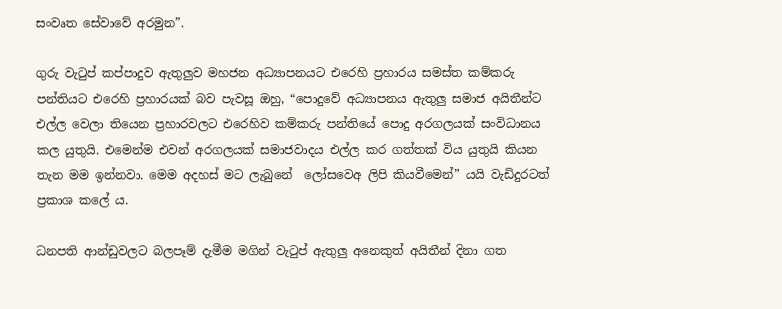සංවෘත සේවාවේ අරමුන”.

ගුරු වැටුප් කප්පාදුව ඇතුලුව මහජන අධ්‍යාපනයට එරෙහි ප්‍රහාරය සමස්ත කම්කරු පන්තියට එරෙහි ප්‍රහාරයක් බව පැවසූ ඔහු, “පොදුවේ අධ්‍යාපනය ඇතුලු සමාජ අයිතීන්ට එල්ල වෙලා තියෙන ප්‍රහාරවලට එරෙහිව කම්කරු පන්තියේ පොදු අරගලයක් සංවිධානය කල යුතුයි. එමෙන්ම එවන් අරගලයක් සමාජවාදය එල්ල කර ගත්තක් විය යුතුයි කියන තැන මම ඉන්නවා. මෙම අදහස් මට ලැබුනේ  ලෝසවෙඅ ලිපි කියවීමෙන්” යයි වැඩිදුරටත් ප්‍රකාශ කලේ ය.

ධනපති ආන්ඩුවලට බලපෑම් දැමීම මගින් වැටුප් ඇතුලු අනෙකුත් අයිතීන් දිනා ගත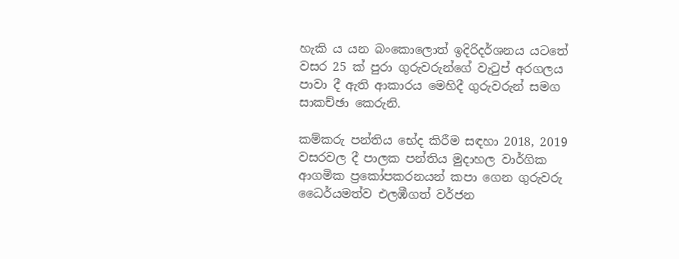හැකි ය යන බංකොලොත් ඉදිරිදර්ශනය යටතේ වසර 25 ක් පුරා ගුරුවරුන්ගේ වැටුප් අරගලය පාවා දී ඇති ආකාරය මෙහිදී ගුරුවරුන් සමග සාකච්ඡා කෙරුනි.

කම්කරු පන්තිය භේද කිරීම සඳහා 2018, 2019 වසරවල දී පාලක පන්තිය මුදාහල වාර්ගික ආගමික ප්‍රකෝපකරනයන් කපා ගෙන ගුරුවරු ධෛර්යමත්ව එලඹීගත් වර්ජන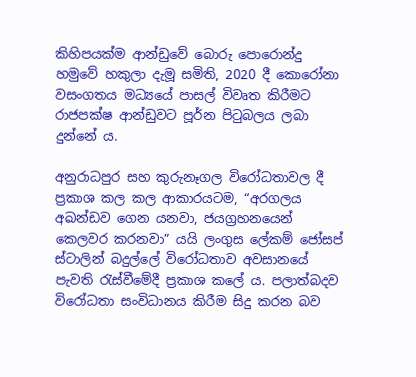කිහිපයක්ම ආන්ඩුවේ බොරු පොරොන්දු හමුවේ හකුලා දැමූ සමිති, 2020 දී කොරෝනා වසංගතය මධ්‍යයේ පාසල් විවෘත කිරීමට රාජපක්ෂ ආන්ඩුවට පූර්න පිටුබලය ලබා දුන්නේ ය.

අනුරාධපුර සහ කුරුනෑගල විරෝධතාවල දී ප්‍රකාශ කල කල ආකාරයටම, “අරගලය අඛන්ඩව ගෙන යනවා, ජයග්‍රහනයෙන් කෙලවර කරනවා” යයි ලංගුස ලේකම් ජෝසප් ස්ටාලින් බදුල්ලේ විරෝධතාව අවසානයේ පැවති රැස්වීමේදී ප්‍රකාශ කලේ ය. පලාත්බදව විරෝධතා සංවිධානය කිරීම සිදු කරන බව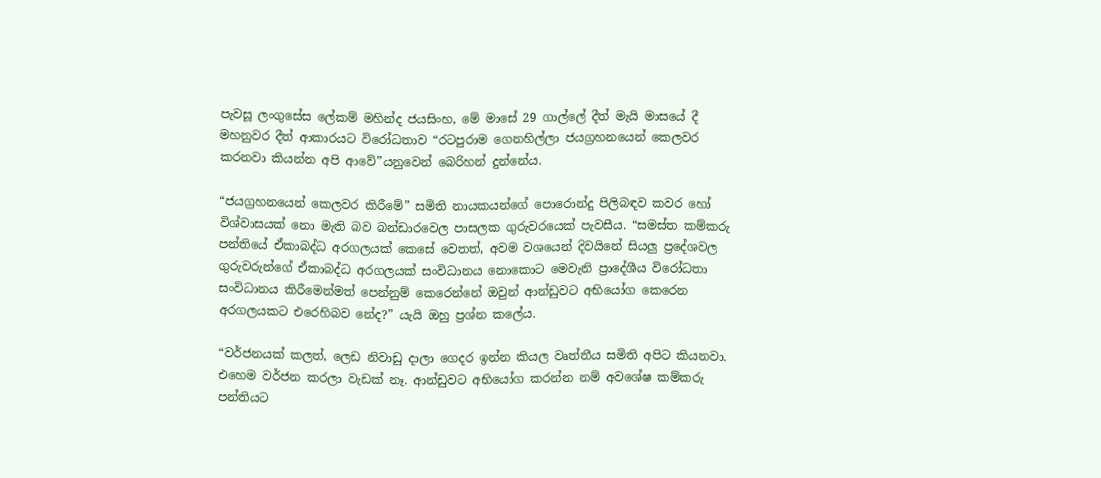පැවසූ ලංගුසේස ලේකම් මහින්ද ජයසිංහ, මේ මාසේ 29 ගාල්ලේ දීත් මැයි මාසයේ දී මහනුවර දීත් ආකාරයට විරෝධතාව “රටපුරාම ගෙනහිල්ලා ජයග්‍රහනයෙන් කෙලවර කරනවා කියන්න අපි ආවේ”යනුවෙන් බෙරිහන් දුන්නේය.

“ජයග්‍රහනයෙන් කෙලවර කිරීමේ” සමිති නායකයන්ගේ පොරොන්දු පිලිබඳව කවර හෝ විශ්වාසයක් නො මැති බව බන්ඩාරවෙල පාසලක ගුරුවරයෙක් පැවසීය. “සමස්ත කම්කරු පන්තියේ ඒකාබද්ධ අරගලයක් කෙසේ වෙතත්, අවම වශයෙන් දිවයිනේ සියලු ප්‍රදේශවල ගුරුවරුන්ගේ ඒකාබද්ධ අරගලයක් සංවිධානය නොකොට මෙවැනි ප්‍රාදේශීය විරෝධතා සංවිධානය කිරීමෙන්මත් පෙන්නුම් කෙරෙන්නේ ඔවුන් ආන්ඩුවට අභියෝග කෙරෙන අරගලයකට එරෙහිබව නේද?” යැයි ඔහු ප්‍රශ්න කලේය.

“වර්ජනයක් කලත්, ලෙඩ නිවාඩු දාලා ගෙදර ඉන්න කියල වෘත්තීය සමිති අපිට කියනවා. එහෙම වර්ජන කරලා වැඩක් නෑ. ආන්ඩුවට අභියෝග කරන්න නම් අවශේෂ කම්කරු පන්තියට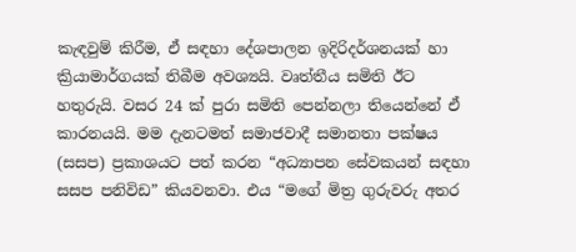කැඳවුම් කිරීම, ඒ සඳහා දේශපාලන ඉදිරිදර්ශනයක් හා ක්‍රියාමාර්ගයක් තිබීම අවශ්‍යයි. වෘත්තීය සමිති ඊට හතුරුයි. වසර 24 ක් පුරා සමිති පෙන්නලා තියෙන්නේ ඒ කාරනයයි. මම දැනටමත් සමාජවාදී සමානතා පක්ෂය (සසප) ප්‍රකාශයට පත් කරන “අධ්‍යාපන සේවකයන් සඳහා සසප පනිවිඩ” කියවනවා. එය “මගේ මිත්‍ර ගුරුවරු අතර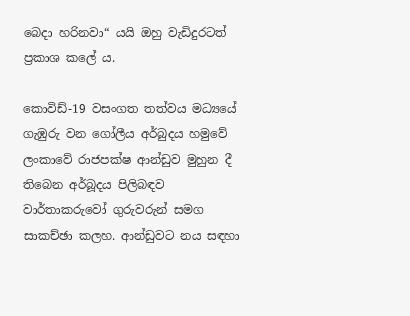බෙදා හරිනවා“ යයි ඔහු වැඩිදුරටත් ප්‍රකාශ කලේ ය.

කොවිඩ්-19 වසංගත තත්වය මධ්‍යයේ ගැඹුරු වන ගෝලීය අර්බුදය හමුවේ ලංකාවේ රාජපක්ෂ ආන්ඩුව මුහුන දී තිබෙන අර්බූදය පිලිබඳව වාර්තාකරුවෝ ගුරුවරුන් සමග සාකච්ඡා කලහ. ආන්ඩුවට නය සඳහා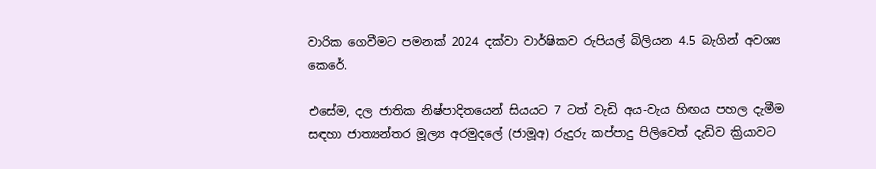වාරික ගෙවීමට පමනක් 2024 දක්වා වාර්ෂිකව රුපියල් බිලියන 4.5 බැගින් අවශ්‍ය කෙරේ.

එසේම, දල ජාතික නිෂ්පාදිතයෙන් සියයට 7 ටත් වැඩි අය-වැය හිඟය පහල දැමීම සඳහා ජාත්‍යන්තර මූල්‍ය අරමුදලේ (ජාමූඅ) රුදුරු කප්පාදු පිලිවෙත් දැඩිව ක්‍රියාවට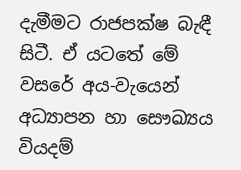දැමීමට රාජපක්ෂ බැඳී සිටී. ඒ යටතේ මේ වසරේ අය-වැයෙන් අධ්‍යාපන හා සෞඛ්‍යය වියදම්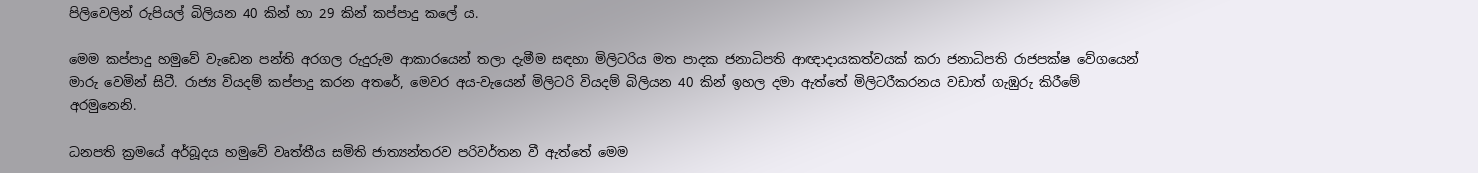පිලිවෙලින් රුපියල් බිලියන 40 කින් හා 29 කින් කප්පාදු කලේ ය.

මෙම කප්පාදු හමුවේ වැඩෙන පන්ති අරගල රුදුරුම ආකාරයෙන් තලා දැමීම සඳහා මිලිටරිය මත පාදක ජනාධිපති ආඥාදායකත්වයක් කරා ජනාධිපති රාජපක්ෂ වේගයෙන් මාරු වෙමින් සිටී. රාජ්‍ය වියදම් කප්පාදු කරන අතරේ, මෙවර අය-වැයෙන් මිලිටරි වියදම් බිලියන 40 කින් ඉහල දමා ඇත්තේ මිලිටරීකරනය වඩාත් ගැඹුරු කිරීමේ අරමුනෙනි.

ධනපති ක්‍රමයේ අර්බූදය හමුවේ වෘත්තීය සමිති ජාත්‍යන්තරව පරිවර්තන වී ඇත්තේ මෙම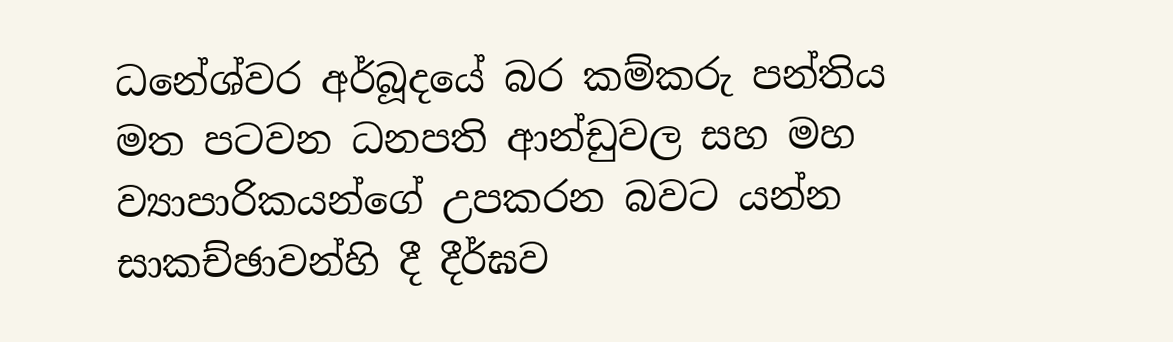ධනේශ්වර අර්බූදයේ බර කම්කරු පන්තිය මත පටවන ධනපති ආන්ඩුවල සහ මහ ව්‍යාපාරිකයන්ගේ උපකරන බවට යන්න සාකච්ඡාවන්හි දී දීර්ඝව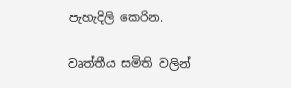පැහැදිලි කෙරින.

වෘත්තීය සමිති වලින්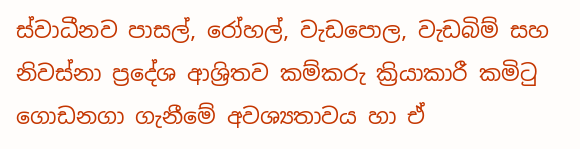ස්වාධීනව පාසල්, රෝහල්, වැඩපොල, වැඩබිම් සහ නිවස්නා ප්‍රදේශ ආශ්‍රිතව කම්කරු ක්‍රියාකාරී කමිටු ගොඩනගා ගැනීමේ අවශ්‍යතාවය හා ඒ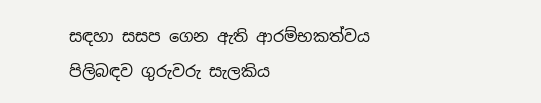සඳහා සසප ගෙන ඇති ආරම්භකත්වය පිලිබඳව ගුරුවරු සැලකිය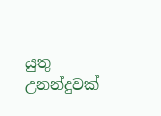යුතු උනන්දුවක්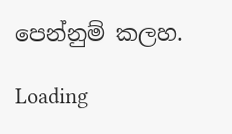පෙන්නුම් කලහ.

Loading